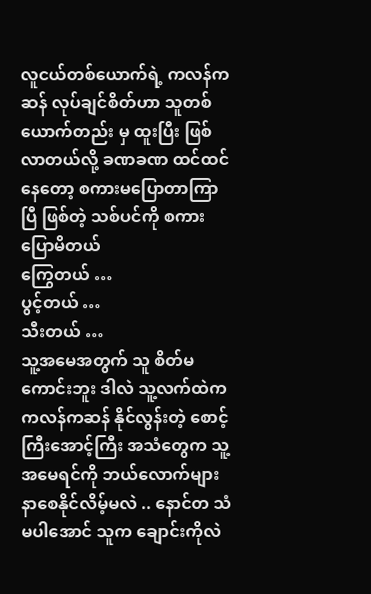လူငယ်တစ်ယောက်ရဲ့ ကလန်ကဆန် လုပ်ချင်စိတ်ဟာ သူတစ်ယောက်တည်း မှ ထူးပြီး ဖြစ်လာတယ်လို့ ခဏခဏ ထင်ထင်နေတော့ စကားမပြောတာကြာပြီ ဖြစ်တဲ့ သစ်ပင်ကို စကားပြောမိတယ်
ကြွေတယ် …
ပွင့်တယ် …
သီးတယ် …
သူ့အမေအတွက် သူ စိတ်မကောင်းဘူး ဒါလဲ သူ့လက်ထဲက ကလန်ကဆန် နိုင်လွန်းတဲ့ စောင့်ကြီးအောင့်ကြီး အသံတွေက သူ့အမေရင်ကို ဘယ်လောက်များ နာစေနိုင်လိမ့်မလဲ .. နောင်တ သံ မပါအောင် သူက ချောင်းကိုလဲ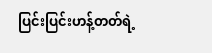ပြင်းပြင်းဟန့်တတ်ရဲ့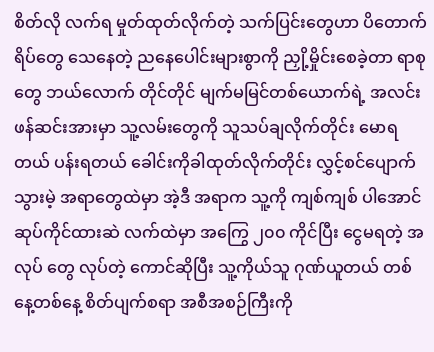စိတ်လို လက်ရ မှုတ်ထုတ်လိုက်တဲ့ သက်ပြင်းတွေဟာ ပိတောက်ရိပ်တွေ သေနေတဲ့ ညနေပေါင်းများစွာကို ညှို့မှိုင်းစေခဲ့တာ ရာစုတွေ ဘယ်လောက် တိုင်တိုင် မျက်မမြင်တစ်ယောက်ရဲ့ အလင်းဖန်ဆင်းအားမှာ သူ့လမ်းတွေကို သူသပ်ချလိုက်တိုင်း မောရတယ် ပန်းရတယ် ခေါင်းကိုခါထုတ်လိုက်တိုင်း လွှင့်စင်ပျောက်သွားမဲ့ အရာတွေထဲမှာ အဲ့ဒီ အရာက သူ့ကို ကျစ်ကျစ် ပါအောင် ဆုပ်ကိုင်ထားဆဲ လက်ထဲမှာ အကြွေ ၂၀၀ ကိုင်ပြီး ငွေမရတဲ့ အလုပ် တွေ လုပ်တဲ့ ကောင်ဆိုပြီး သူ့ကိုယ်သူ ဂုဏ်ယူတယ် တစ်နေ့တစ်နေ့ စိတ်ပျက်စရာ အစီအစဉ်ကြီးကို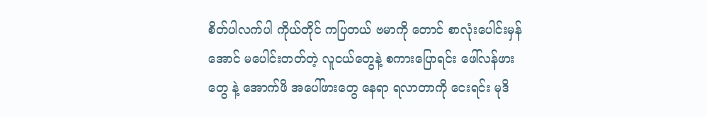စိတ်ပါလက်ပါ ကိုယ်တိုင် ကပြတယ် ဗမာကို တောင် စာလုံးပေါင်းမှန်အောင် မပေါင်းတတ်တဲ့ လူငယ်တွေနဲ့ စကားပြောရင်း ဖေါ်လန်ဖားတွေ နဲ့ အောက်ဖိ အပေါ်ဖားတွေ နေရာ ရလာတာကို ငေးရင်း မုဒိ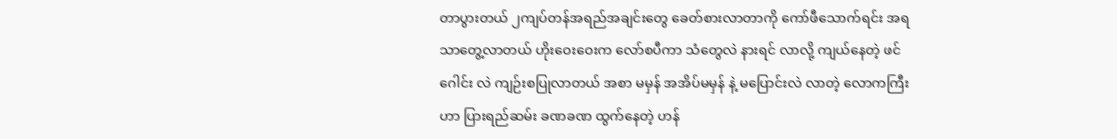တာပွားတယ် ၂ကျပ်တန်အရည်အချင်းတွေ ခေတ်စားလာတာကို ကော်ဖီသောက်ရင်း အရသာတွေ့လာတယ် ဟိုးဝေးဝေးက လော်စပီကာ သံတွေလဲ နားရင် လာလို့ ကျယ်နေတဲ့ ဖင်ဂေါင်း လဲ ကျဉ်းစပြုလာတယ် အစာ မမှန် အအိပ်မမှန် နဲ့ မပြောင်းလဲ လာတဲ့ လောကကြီးဟာ ပြားရည်ဆမ်း ခဏခဏ ထွက်နေတဲ့ ဟန်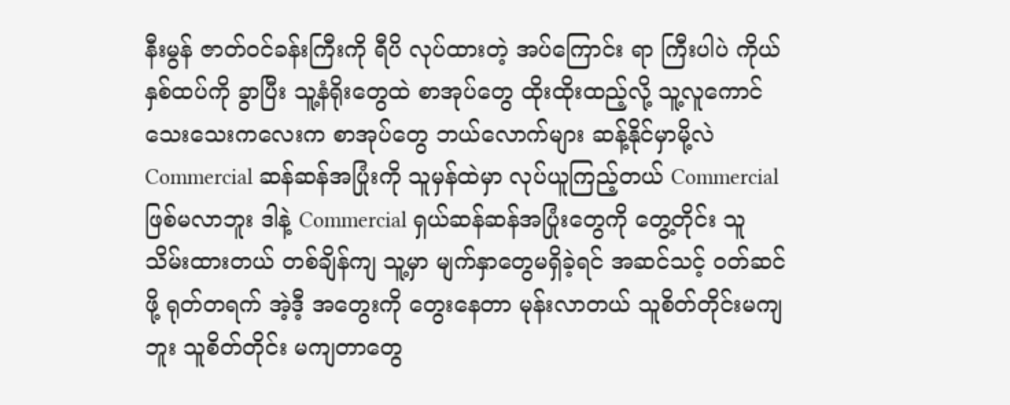နီးမွန် ဇာတ်ဝင်ခန်းကြီးကို ရီပိ လုပ်ထားတဲ့ အပ်ကြောင်း ရာ ကြီးပါပဲ ကိုယ်နှစ်ထပ်ကို ခွာပြီး သူ့နံရိုးတွေထဲ စာအုပ်တွေ ထိုးထိုးထည့်လို့ သူ့လူကောင်သေးသေးကလေးက စာအုပ်တွေ ဘယ်လောက်များ ဆန့်နိုင်မှာမို့လဲ Commercial ဆန်ဆန်အပြုံးကို သူမှန်ထဲမှာ လုပ်ယူကြည့်တယ် Commercial ဖြစ်မလာဘူး ဒါနဲ့ Commercial ရှယ်ဆန်ဆန်အပြုံးတွေကို တွေ့တိုင်း သူ သိမ်းထားတယ် တစ်ချိန်ကျ သူ့မှာ မျက်နှာတွေမရှိခဲ့ရင် အဆင်သင့် ဝတ်ဆင်ဖို့ ရုတ်တရက် အဲ့ဒီ့ အတွေးကို တွေးနေတာ မုန်းလာတယ် သူစိတ်တိုင်းမကျဘူး သူစိတ်တိုင်း မကျတာတွေ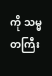ကို သမ္မတကြီး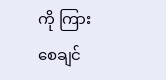ကို ကြားစေချင်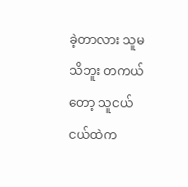ခဲ့တာလား သူမသိဘူး တကယ်တော့ သူငယ်ငယ်ထဲက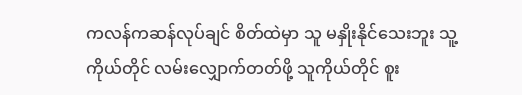ကလန်ကဆန်လုပ်ချင် စိတ်ထဲမှာ သူ မနှိုးနိုင်သေးဘူး သူ့ကိုယ်တိုင် လမ်းလျှောက်တတ်ဖို့ သူကိုယ်တိုင် စူး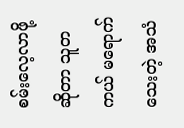စမ်းလေ့လာဖို့ ဆိုတာ သူတကယ် မရောက်သေးတဲ့ အသံ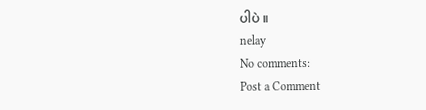ပါပဲ ။
nelay
No comments:
Post a Comment